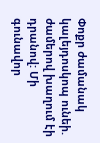Փոքր ժամանակ կալեյդոսկոպ ունեի. ժամերով խաղում էի դրանով: Մի գունավոր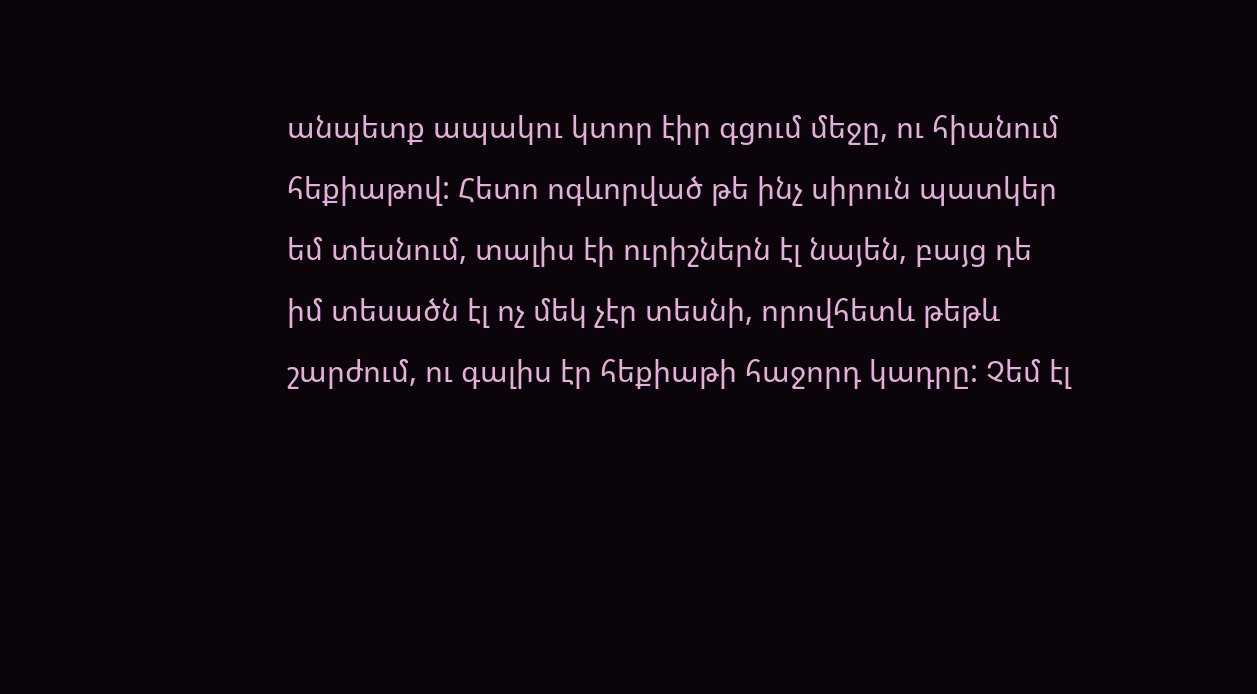անպետք ապակու կտոր էիր գցում մեջը, ու հիանում հեքիաթով: Հետո ոգևորված թե ինչ սիրուն պատկեր եմ տեսնում, տալիս էի ուրիշներն էլ նայեն, բայց դե իմ տեսածն էլ ոչ մեկ չէր տեսնի, որովհետև թեթև շարժում, ու գալիս էր հեքիաթի հաջորդ կադրը: Չեմ էլ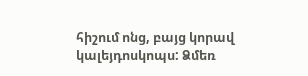հիշում ոնց, բայց կորավ կալեյդոսկոպս: Ձմեռ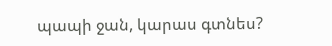պապի ջան, կարաս գտնես?